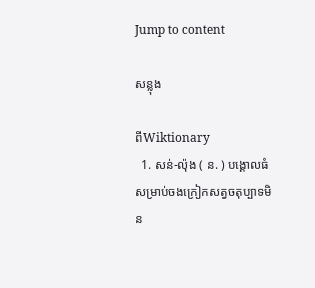Jump to content

សន្លុង

ពីWiktionary
  1. សន់-ល៉ុង ( ន. ) បង្គោលធំសម្រាប់ចងក្រៀកសត្វចតុប្បាទមិន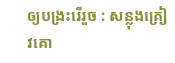ឲ្យបង្រះរើរួច : សន្លុងគ្រៀវគោ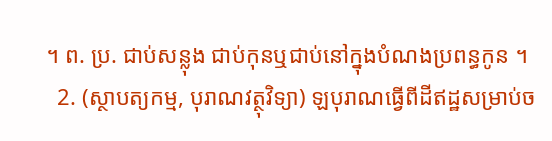។ ព. ប្រ. ជាប់សន្លុង ជាប់កុនឬជាប់នៅក្នុងបំណងប្រពន្ធកូន ។
  2. (ស្ថាបត្យកម្ម, បុរាណវត្ថុវិទ្យា) ឡបុរាណធ្វើពីដីឥដ្ឋសម្រាប់ច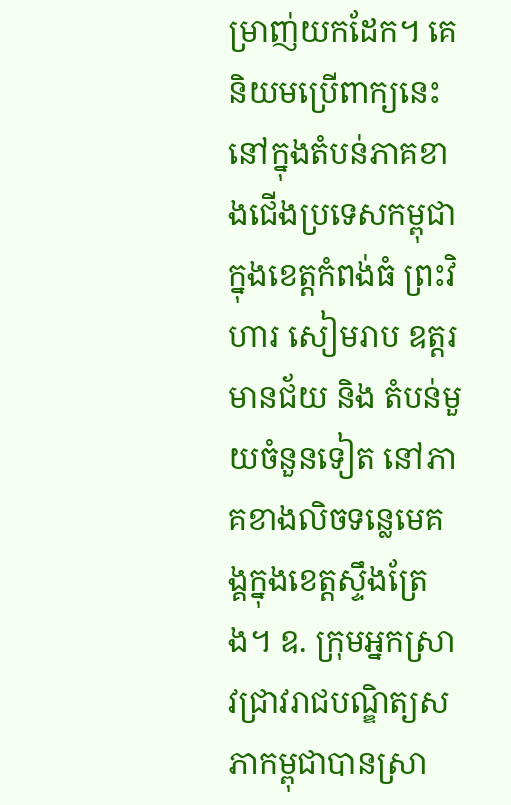ម្រាញ់យកដែក។ គេនិយមប្រើពាក្យនេះ នៅក្នុងតំបន់ភាគខាងជើងប្រទេសកម្ពុជាក្នុងខេត្តកំពង់ធំ ព្រះវិហារ សៀមរាប ឧត្តរមានជ័យ និង តំបន់មួយចំនួនទៀត នៅភាគខាងលិចទន្លេមេគង្គក្នុងខេត្តស្ទឹងត្រែង។ ឧ. ក្រុមអ្នកស្រាវជ្រាវរាជបណ្ឌិត្យសភាកម្ពុជាបានស្រា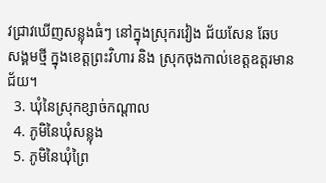វជ្រាវឃើញសន្លុងធំៗ នៅក្នុងស្រុករវៀង ជ័យសែន ឆែប សង្គមថ្មី ក្នុងខេត្តព្រះវិហារ និង ស្រុកចុងកាល់ខេត្តឧត្តរមានជ័យ។
  3. ឃុំនៃស្រុកខ្សាច់កណ្ដាល
  4. ភូមិនៃឃុំសន្លុង
  5. ភូមិនៃឃុំព្រៃ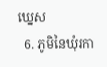ឃ្នេស
  6. ភូមិនៃឃុំរកា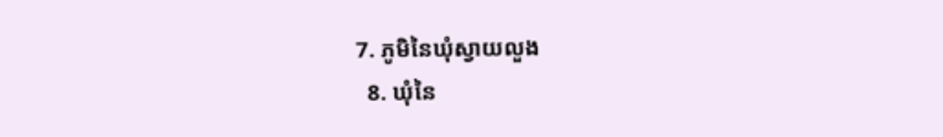7. ភូមិនៃឃុំស្វាយលួង
  8. ឃុំនៃ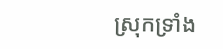ស្រុកទ្រាំង